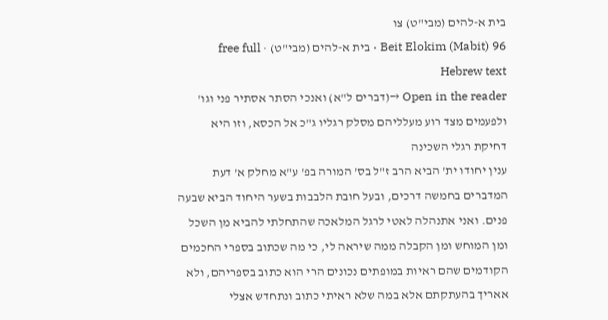בית א-להים (מבי"ט) צו
Beit Elokim (Mabit) 96 · בית א-להים (מבי"ט) · free full Hebrew text
Open in the reader →(דברים ל"א) ואנכי הסתר אסתיר פני וגו' ולפעמים מצד רוע מעלליהם מסלק רגליו ג"כ אל הכסא, וזו היא דחיקת רגלי השכינה
ענין יחודו ית' הביא הרב ז"ל בס' המורה בפ' ע"א מחלק א' דעת המדברים בחמשה דרכים, ובעל חובת הלבבות בשער היחוד הביא שבעה פנים. ואני אתנהלה לאטי לרגל המלאכה שהתחלתי להביא מן השכל ומן המוחש ומן הקבלה ממה שיראה לי, כי מה שכתוב בספרי החכמים הקודמים שהם ראיות במופתים נכונים הרי הוא כתוב בספריהם, ולא אאריך בהעתקתם אלא במה שלא ראיתי כתוב ונתחדש אצלי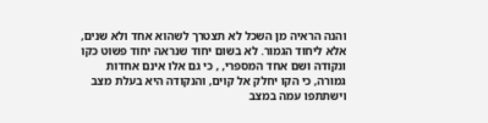והנה הראיה מן השכל לא תצטרך לשהוא אחד ולא שנים, אלא ליחוד הגמור. לא בשום יחוד שנראה יחוד פשוט כקו ונקודה ושם אחד המספרי, , כי גם אלו אינם אחדות גמורה, כי הקו יחלק אל קוים, והנקודה היא בעלת מצב וישתתפו עמה במצב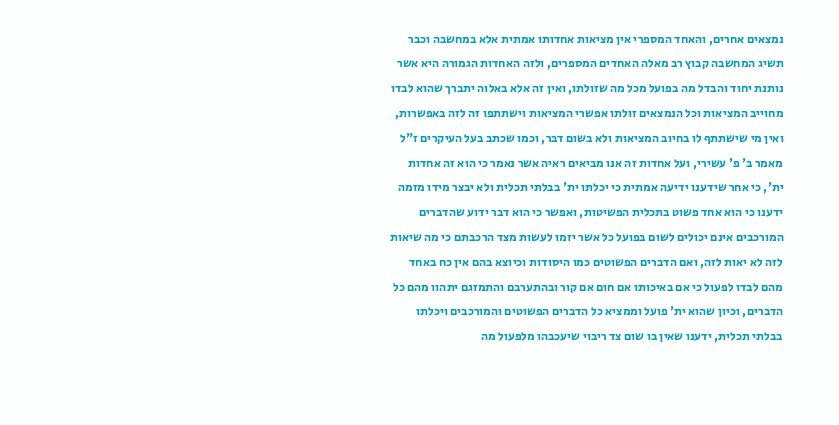נמצאים אחרים, והאחד המספרי אין מציאות אחדותו אמתית אלא במחשבה וכבר תשיג המחשבה קבוץ רב מאלה האחדים המספרים, ולזה האחדות הגמורה היא אשר נותנת יחוד והבדל מה בפועל מכל מה שזולתו, ואין זה אלא באלוה יתברך שהוא לבדו מחוייב המציאות וכל הנמצאים זולתו אפשרי המציאות וישתתפו זה לזה באפשרות, ואין מי שישתתף לו בחיוב המציאות ולא בשום דבר, וכמו שכתב בעל העיקרים ז"ל מאמר ב' פ' עשירי, ועל אחדות זה אנו מביאים ראיה אשר נאמר כי הוא זה אחדות ית', כי אחר שידענו ידיעה אמתית כי יכלתו ית' בבלתי תכלית ולא יבצר מידו מזמה ידענו כי הוא אחד פשוט בתכלית הפשיטות, ואפשר כי הוא דבר ידוע שהדברים המורכבים אינם יכולים לשום בפועל כל אשר יזמו לעשות מצד הרכבתם כי מה שיאות לזה לא יאות לזה, ואם הדברים הפשוטים כמו היסודות וכיוצא בהם אין כח באחד מהם לבדו לפעול כי אם באיכותו אם חום אם קור ובהתערבם והתמזגם יתהוו מהם כל הדברים, וכיון שהוא ית' פועל וממציא כל הדברים הפשוטים והמורכבים ויכלתו בבלתי תכלית, ידענו שאין בו שום צד ריבוי שיעכבהו מלפעול מה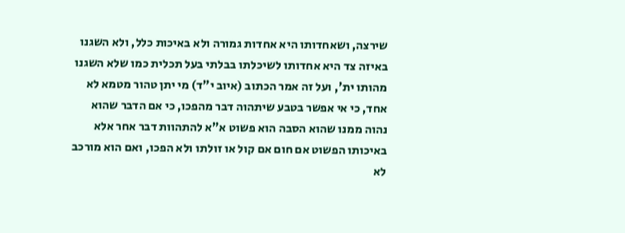שירצה, ושאחדותו היא אחדות גמורה ולא באיכות כלל, ולא השגנו באיזה צד היא אחדותו לשיכלתו בבלתי בעל תכלית כמו שלא השגנו מהותו ית', ועל זה אמר הכתוב (איוב י"ד) מי יתן טהור מטמא לא אחד, כי אי אפשר בטבע שיתהוה דבר מהפכו, כי אם הדבר שהוא נהוה ממנו שהוא הסבה הוא פשוט א"א להתהוות דבר אחר אלא באיכותו הפשוט אם חום אם קול או זולתו ולא הפכו, ואם הוא מורכב לא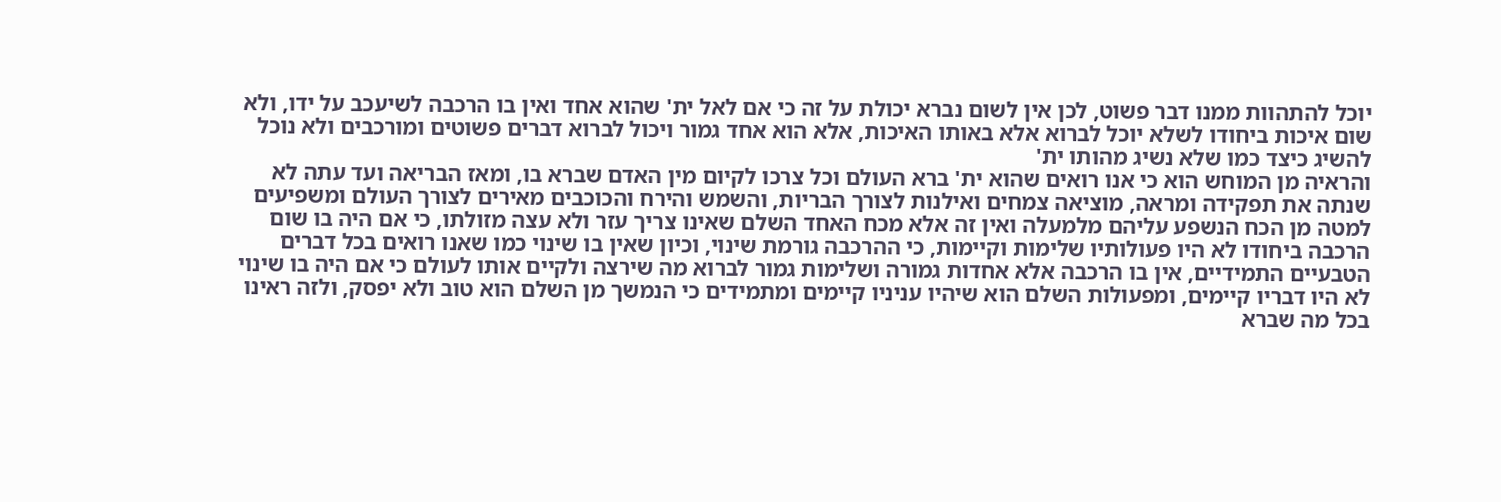יוכל להתהוות ממנו דבר פשוט, לכן אין לשום נברא יכולת על זה כי אם לאל ית' שהוא אחד ואין בו הרכבה לשיעכב על ידו, ולא שום איכות ביחודו לשלא יוכל לברוא אלא באותו האיכות, אלא הוא אחד גמור ויכול לברוא דברים פשוטים ומורכבים ולא נוכל להשיג כיצד כמו שלא נשיג מהותו ית'
והראיה מן המוחש הוא כי אנו רואים שהוא ית' ברא העולם וכל צרכו לקיום מין האדם שברא בו, ומאז הבריאה ועד עתה לא שנתה את תפקידה ומראה, מוציאה צמחים ואילנות לצורך הבריות, והשמש והירח והכוכבים מאירים לצורך העולם ומשפיעים למטה מן הכח הנשפע עליהם מלמעלה ואין זה אלא מכח האחד השלם שאינו צריך עזר ולא עצה מזולתו, כי אם היה בו שום הרכבה ביחודו לא היו פעולותיו שלימות וקיימות, כי ההרכבה גורמת שינוי, וכיון שאין בו שינוי כמו שאנו רואים בכל דברים הטבעיים התמידיים, אין בו הרכבה אלא אחדות גמורה ושלימות גמור לברוא מה שירצה ולקיים אותו לעולם כי אם היה בו שינוי לא היו דבריו קיימים, ומפעולות השלם הוא שיהיו עניניו קיימים ומתמידים כי הנמשך מן השלם הוא טוב ולא יפסק, ולזה ראינו בכל מה שברא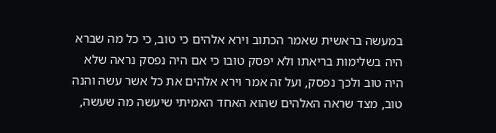במעשה בראשית שאמר הכתוב וירא אלהים כי טוב, כי כל מה שברא היה בשלימות בריאתו ולא יפסק טובו כי אם היה נפסק נראה שלא היה טוב ולכך נפסק, ועל זה אמר וירא אלהים את כל אשר עשה והנה טוב, מצד שראה האלהים שהוא האחד האמיתי שיעשה מה שעשה,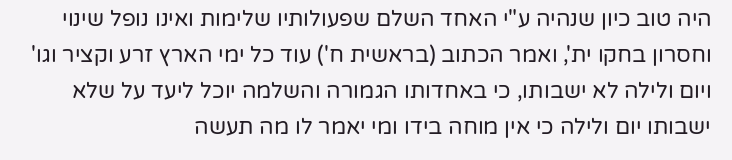היה טוב כיון שנהיה ע"י האחד השלם שפעולותיו שלימות ואינו נופל שינוי וחסרון בחקו ית', ואמר הכתוב (בראשית ח') עוד כל ימי הארץ זרע וקציר וגו' ויום ולילה לא ישבותו, כי באחדותו הגמורה והשלמה יוכל ליעד על שלא ישבותו יום ולילה כי אין מוחה בידו ומי יאמר לו מה תעשה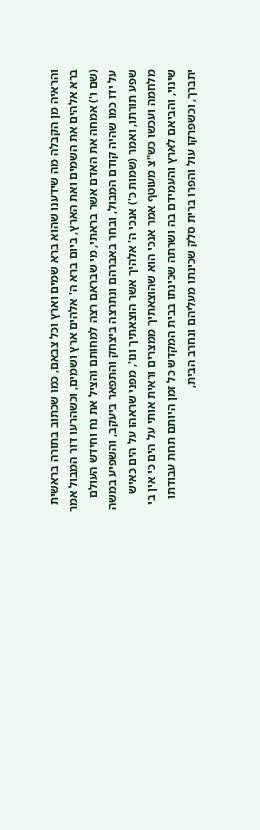והראיה מן הקבלה מה שידענו שהוא ברא שמים וארץ וכל צבאם, כמו שכתוב בתורה בראשית ברא אלהים את השמים ואת הארץ, ביום ברא ה' אלהים ארץ ושמים, וכשהרעו דור המבול אמר (שם ו') אמחה את האדם אשר בראתי, מי שבראם רצה למחותם והציל את נח וחידש העולם על ידו כמו שהיה קודם המבול, ובחר באברהם ונתרצה ביצחק והתפאר ביעקב, והשפיע במשה שפע תורתו, ואמר (שמות כ') אנכי ה' אלהיך אשר הוצאתיך ונו', מפני שראהו על הים כאיש מלחמה ועכשו כש"צ מעוטף אמר אנכי הוא שהוצאתיך ממצרים וראית אותי על הים כי אין בי שינוי, והביאם לארץ והעמידם בה ושרתה שכינתו בבית המקדש כל זמן היותם תחת עבודתו יתברך, וכשפרקו עול והפרו ברית סלק שכינתו מעליהם ונחרב הבית,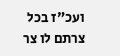ועכ"ז בכל צרתם לו צר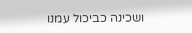ושכינה כביכול עמנו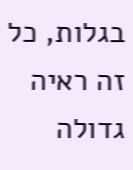בגלות, כל זה ראיה גדולה